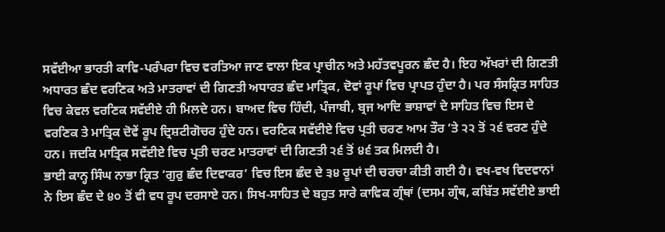ਸਵੱਈਆ ਭਾਰਤੀ ਕਾਵਿ-ਪਰੰਪਰਾ ਵਿਚ ਵਰਤਿਆ ਜਾਣ ਵਾਲਾ ਇਕ ਪ੍ਰਾਚੀਨ ਅਤੇ ਮਹੱਤਵਪੂਰਨ ਛੰਦ ਹੈ। ਇਹ ਅੱਖਰਾਂ ਦੀ ਗਿਣਤੀ ਅਧਾਰਤ ਛੰਦ ਵਰਣਿਕ ਅਤੇ ਮਾਤਰਾਵਾਂ ਦੀ ਗਿਣਤੀ ਅਧਾਰਤ ਛੰਦ ਮਾਤ੍ਰਿਕ, ਦੋਵਾਂ ਰੂਪਾਂ ਵਿਚ ਪ੍ਰਾਪਤ ਹੁੰਦਾ ਹੈ। ਪਰ ਸੰਸਕ੍ਰਿਤ ਸਾਹਿਤ ਵਿਚ ਕੇਵਲ ਵਰਣਿਕ ਸਵੱਈਏ ਹੀ ਮਿਲਦੇ ਹਨ। ਬਾਅਦ ਵਿਚ ਹਿੰਦੀ, ਪੰਜਾਬੀ, ਬ੍ਰਜ ਆਦਿ ਭਾਸ਼ਾਵਾਂ ਦੇ ਸਾਹਿਤ ਵਿਚ ਇਸ ਦੇ ਵਰਣਿਕ ਤੇ ਮਾਤ੍ਰਿਕ ਦੋਵੇਂ ਰੂਪ ਦ੍ਰਿਸ਼ਟੀਗੋਚਰ ਹੁੰਦੇ ਹਨ। ਵਰਣਿਕ ਸਵੱਈਏ ਵਿਚ ਪ੍ਰਤੀ ਚਰਣ ਆਮ ਤੌਰ ’ਤੇ ੨੨ ਤੋਂ ੨੬ ਵਰਣ ਹੁੰਦੇ ਹਨ। ਜਦਕਿ ਮਾਤ੍ਰਿਕ ਸਵੱਈਏ ਵਿਚ ਪ੍ਰਤੀ ਚਰਣ ਮਾਤਰਾਵਾਂ ਦੀ ਗਿਣਤੀ ੨੬ ਤੋਂ ੪੬ ਤਕ ਮਿਲਦੀ ਹੈ।
ਭਾਈ ਕਾਨ੍ਹ ਸਿੰਘ ਨਾਭਾ ਕ੍ਰਿਤ ‘ਗੁਰੁ ਛੰਦ ਦਿਵਾਕਰ’ ਵਿਚ ਇਸ ਛੰਦ ਦੇ ੩੪ ਰੂਪਾਂ ਦੀ ਚਰਚਾ ਕੀਤੀ ਗਈ ਹੈ। ਵਖ-ਵਖ ਵਿਦਵਾਨਾਂ ਨੇ ਇਸ ਛੰਦ ਦੇ ੪੦ ਤੋਂ ਵੀ ਵਧ ਰੂਪ ਦਰਸਾਏ ਹਨ। ਸਿਖ-ਸਾਹਿਤ ਦੇ ਬਹੁਤ ਸਾਰੇ ਕਾਵਿਕ ਗ੍ਰੰਥਾਂ (ਦਸਮ ਗ੍ਰੰਥ, ਕਬਿੱਤ ਸਵੱਈਏ ਭਾਈ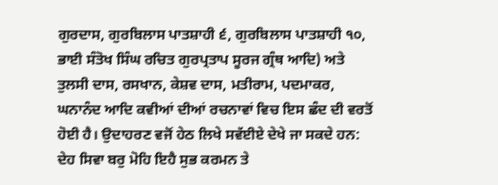ਗੁਰਦਾਸ, ਗੁਰਬਿਲਾਸ ਪਾਤਸ਼ਾਹੀ ੬, ਗੁਰਬਿਲਾਸ ਪਾਤਸ਼ਾਹੀ ੧੦, ਭਾਈ ਸੰਤੋਖ ਸਿੰਘ ਰਚਿਤ ਗੁਰਪ੍ਰਤਾਪ ਸੂਰਜ ਗ੍ਰੰਥ ਆਦਿ) ਅਤੇ ਤੁਲਸੀ ਦਾਸ, ਰਸਖਾਨ, ਕੇਸ਼ਵ ਦਾਸ, ਮਤੀਰਾਮ, ਪਦਮਾਕਰ, ਘਨਾਨੰਦ ਆਦਿ ਕਵੀਆਂ ਦੀਆਂ ਰਚਨਾਵਾਂ ਵਿਚ ਇਸ ਛੰਦ ਦੀ ਵਰਤੋਂ ਹੋਈ ਹੈ। ਉਦਾਹਰਣ ਵਜੋਂ ਹੇਠ ਲਿਖੇ ਸਵੱਈਏ ਦੇਖੇ ਜਾ ਸਕਦੇ ਹਨ:
ਦੇਹ ਸਿਵਾ ਬਰੁ ਮੋਹਿ ਇਹੈ ਸੁਭ ਕਰਮਨ ਤੇ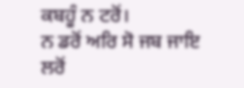ਕਬਹੂੰ ਨ ਟਰੋਂ।
ਨ ਡਰੋਂ ਅਰਿ ਸੋ ਜਬ ਜਾਇ ਲਰੋਂ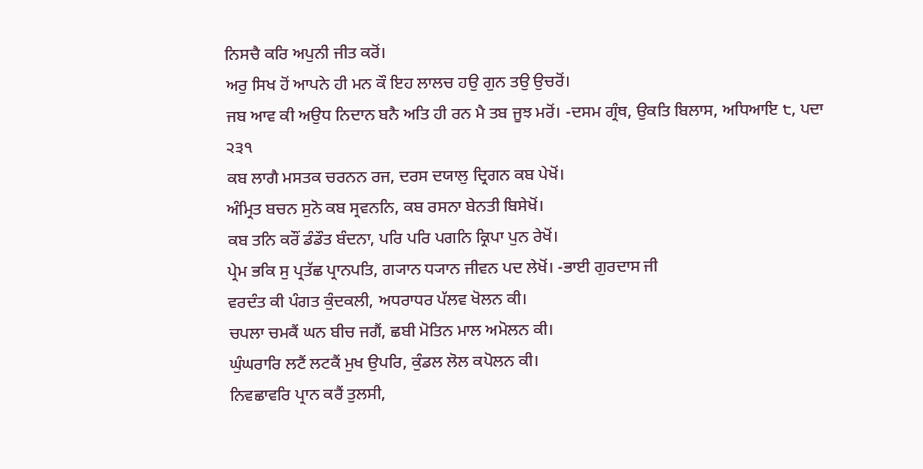ਨਿਸਚੈ ਕਰਿ ਅਪੁਨੀ ਜੀਤ ਕਰੋਂ।
ਅਰੁ ਸਿਖ ਹੋਂ ਆਪਨੇ ਹੀ ਮਨ ਕੌ ਇਹ ਲਾਲਚ ਹਉ ਗੁਨ ਤਉ ਉਚਰੋਂ।
ਜਬ ਆਵ ਕੀ ਅਉਧ ਨਿਦਾਨ ਬਨੈ ਅਤਿ ਹੀ ਰਨ ਮੈ ਤਬ ਜੂਝ ਮਰੋਂ। -ਦਸਮ ਗ੍ਰੰਥ, ਉਕਤਿ ਬਿਲਾਸ, ਅਧਿਆਇ ੮, ਪਦਾ ੨੩੧
ਕਬ ਲਾਗੈ ਮਸਤਕ ਚਰਨਨ ਰਜ, ਦਰਸ ਦਯਾਲੁ ਦ੍ਰਿਗਨ ਕਬ ਪੇਖੋਂ।
ਅੰਮ੍ਰਿਤ ਬਚਨ ਸੁਨੋ ਕਬ ਸ੍ਰਵਨਨਿ, ਕਬ ਰਸਨਾ ਬੇਨਤੀ ਬਿਸੇਖੋਂ।
ਕਬ ਤਨਿ ਕਰੌਂ ਡੰਡੌਤ ਬੰਦਨਾ, ਪਰਿ ਪਰਿ ਪਗਨਿ ਕ੍ਰਿਪਾ ਪੁਨ ਰੇਖੋਂ।
ਪ੍ਰੇਮ ਭਕਿ ਸੁ ਪ੍ਰਤੱਛ ਪ੍ਰਾਨਪਤਿ, ਗ੍ਯਾਨ ਧ੍ਯਾਨ ਜੀਵਨ ਪਦ ਲੇਖੋਂ। -ਭਾਈ ਗੁਰਦਾਸ ਜੀ
ਵਰਦੰਤ ਕੀ ਪੰਗਤ ਕੁੰਦਕਲੀ, ਅਧਰਾਧਰ ਪੱਲਵ ਖੋਲਨ ਕੀ।
ਚਪਲਾ ਚਮਕੈਂ ਘਨ ਬੀਚ ਜਗੈਂ, ਛਬੀ ਮੋਤਿਨ ਮਾਲ ਅਮੋਲਨ ਕੀ।
ਘੁੰਘਰਾਰਿ ਲਟੈਂ ਲਟਕੈਂ ਮੁਖ ਉਪਰਿ, ਕੁੰਡਲ ਲੋਲ ਕਪੋਲਨ ਕੀ।
ਨਿਵਛਾਵਰਿ ਪ੍ਰਾਨ ਕਰੈਂ ਤੁਲਸੀ,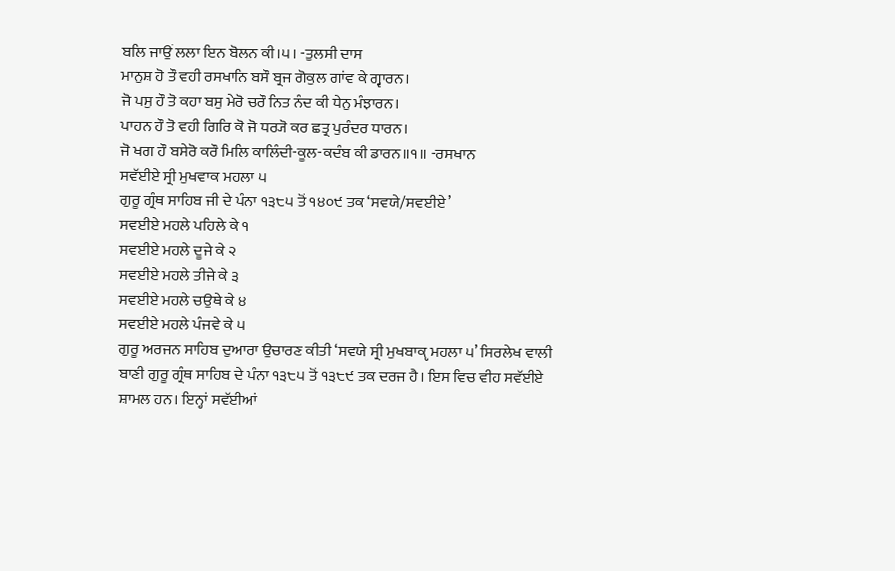ਬਲਿ ਜਾਉਂ ਲਲਾ ਇਨ ਬੋਲਨ ਕੀ।੫। -ਤੁਲਸੀ ਦਾਸ
ਮਾਨੁਸ਼ ਹੋ ਤੌ ਵਹੀ ਰਸਖਾਨਿ ਬਸੌ ਬ੍ਰਜ ਗੋਕੁਲ ਗਾਂਵ ਕੇ ਗ੍ਵਾਰਨ।
ਜੋ ਪਸੁ ਹੌ ਤੋ ਕਹਾ ਬਸੁ ਮੇਰੋ ਚਰੌ ਨਿਤ ਨੰਦ ਕੀ ਧੇਨੁ ਮੰਝਾਰਨ।
ਪਾਹਨ ਹੌ ਤੋ ਵਹੀ ਗਿਰਿ ਕੋ ਜੋ ਧਰ੍ਯੋ ਕਰ ਛਤ੍ਰ ਪੁਰੰਦਰ ਧਾਰਨ।
ਜੋ ਖਗ ਹੌ ਬਸੇਰੋ ਕਰੌ ਮਿਲਿ ਕਾਲਿੰਦੀ-ਕੂਲ-ਕਦੰਬ ਕੀ ਡਾਰਨ॥੧॥ -ਰਸਖਾਨ
ਸਵੱਈਏ ਸ੍ਰੀ ਮੁਖਵਾਕ ਮਹਲਾ ੫
ਗੁਰੂ ਗ੍ਰੰਥ ਸਾਹਿਬ ਜੀ ਦੇ ਪੰਨਾ ੧੩੮੫ ਤੋਂ ੧੪੦੯ ਤਕ ‘ਸਵਯੇ/ਸਵਈਏ’
ਸਵਈਏ ਮਹਲੇ ਪਹਿਲੇ ਕੇ ੧
ਸਵਈਏ ਮਹਲੇ ਦੂਜੇ ਕੇ ੨
ਸਵਈਏ ਮਹਲੇ ਤੀਜੇ ਕੇ ੩
ਸਵਈਏ ਮਹਲੇ ਚਉਥੇ ਕੇ ੪
ਸਵਈਏ ਮਹਲੇ ਪੰਜਵੇ ਕੇ ੫
ਗੁਰੂ ਅਰਜਨ ਸਾਹਿਬ ਦੁਆਰਾ ਉਚਾਰਣ ਕੀਤੀ ‘ਸਵਯੇ ਸ੍ਰੀ ਮੁਖਬਾਕੵ ਮਹਲਾ ੫’ ਸਿਰਲੇਖ ਵਾਲੀ ਬਾਣੀ ਗੁਰੂ ਗ੍ਰੰਥ ਸਾਹਿਬ ਦੇ ਪੰਨਾ ੧੩੮੫ ਤੋਂ ੧੩੮੯ ਤਕ ਦਰਜ ਹੈ। ਇਸ ਵਿਚ ਵੀਹ ਸਵੱਈਏ ਸ਼ਾਮਲ ਹਨ। ਇਨ੍ਹਾਂ ਸਵੱਈਆਂ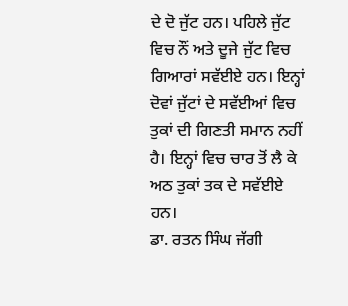ਦੇ ਦੋ ਜੁੱਟ ਹਨ। ਪਹਿਲੇ ਜੁੱਟ ਵਿਚ ਨੌਂ ਅਤੇ ਦੂਜੇ ਜੁੱਟ ਵਿਚ ਗਿਆਰਾਂ ਸਵੱਈਏ ਹਨ। ਇਨ੍ਹਾਂ ਦੋਵਾਂ ਜੁੱਟਾਂ ਦੇ ਸਵੱਈਆਂ ਵਿਚ ਤੁਕਾਂ ਦੀ ਗਿਣਤੀ ਸਮਾਨ ਨਹੀਂ ਹੈ। ਇਨ੍ਹਾਂ ਵਿਚ ਚਾਰ ਤੋਂ ਲੈ ਕੇ ਅਠ ਤੁਕਾਂ ਤਕ ਦੇ ਸਵੱਈਏ ਹਨ।
ਡਾ. ਰਤਨ ਸਿੰਘ ਜੱਗੀ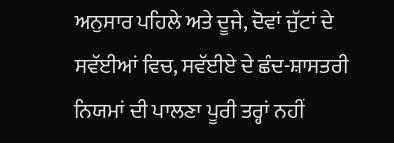ਅਨੁਸਾਰ ਪਹਿਲੇ ਅਤੇ ਦੂਜੇ, ਦੋਵਾਂ ਜੁੱਟਾਂ ਦੇ ਸਵੱਈਆਂ ਵਿਚ, ਸਵੱਈਏ ਦੇ ਛੰਦ-ਸ਼ਾਸਤਰੀ ਨਿਯਮਾਂ ਦੀ ਪਾਲਣਾ ਪੂਰੀ ਤਰ੍ਹਾਂ ਨਹੀਂ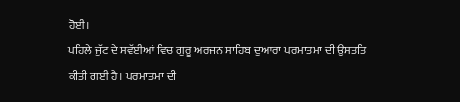ਹੋਈ।
ਪਹਿਲੇ ਜੁੱਟ ਦੇ ਸਵੱਈਆਂ ਵਿਚ ਗੁਰੂ ਅਰਜਨ ਸਾਹਿਬ ਦੁਆਰਾ ਪਰਮਾਤਮਾ ਦੀ ਉਸਤਤਿ ਕੀਤੀ ਗਈ ਹੈ। ਪਰਮਾਤਮਾ ਦੀ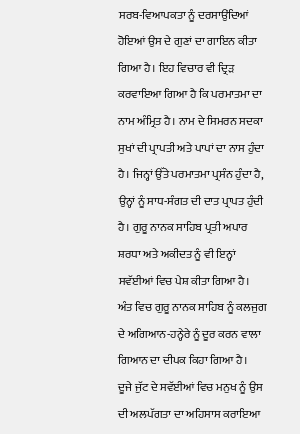ਸਰਬ-ਵਿਆਪਕਤਾ ਨੂੰ ਦਰਸਾਉਂਦਿਆਂ ਹੋਇਆਂ ਉਸ ਦੇ ਗੁਣਾਂ ਦਾ ਗਾਇਨ ਕੀਤਾ ਗਿਆ ਹੈ। ਇਹ ਵਿਚਾਰ ਵੀ ਦ੍ਰਿੜ ਕਰਵਾਇਆ ਗਿਆ ਹੈ ਕਿ ਪਰਮਾਤਮਾ ਦਾ ਨਾਮ ਅੰਮ੍ਰਿਤ ਹੈ। ਨਾਮ ਦੇ ਸਿਮਰਨ ਸਦਕਾ ਸੁਖਾਂ ਦੀ ਪ੍ਰਾਪਤੀ ਅਤੇ ਪਾਪਾਂ ਦਾ ਨਾਸ ਹੁੰਦਾ ਹੈ। ਜਿਨ੍ਹਾਂ ਉੱਤੇ ਪਰਮਾਤਮਾ ਪ੍ਰਸੰਨ ਹੁੰਦਾ ਹੈ, ਉਨ੍ਹਾਂ ਨੂੰ ਸਾਧ-ਸੰਗਤ ਦੀ ਦਾਤ ਪ੍ਰਾਪਤ ਹੁੰਦੀ ਹੈ। ਗੁਰੂ ਨਾਨਕ ਸਾਹਿਬ ਪ੍ਰਤੀ ਅਪਾਰ ਸ਼ਰਧਾ ਅਤੇ ਅਕੀਦਤ ਨੂੰ ਵੀ ਇਨ੍ਹਾਂ ਸਵੱਈਆਂ ਵਿਚ ਪੇਸ਼ ਕੀਤਾ ਗਿਆ ਹੈ। ਅੰਤ ਵਿਚ ਗੁਰੂ ਨਾਨਕ ਸਾਹਿਬ ਨੂੰ ਕਲਜੁਗ ਦੇ ਅਗਿਆਨ-ਹਨ੍ਹੇਰੇ ਨੂੰ ਦੂਰ ਕਰਨ ਵਾਲਾ ਗਿਆਨ ਦਾ ਦੀਪਕ ਕਿਹਾ ਗਿਆ ਹੈ।
ਦੂਜੇ ਜੁੱਟ ਦੇ ਸਵੱਈਆਂ ਵਿਚ ਮਨੁਖ ਨੂੰ ਉਸ ਦੀ ਅਲਪੱਗਤਾ ਦਾ ਅਹਿਸਾਸ ਕਰਾਇਆ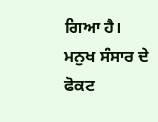ਗਿਆ ਹੈ। ਮਨੁਖ ਸੰਸਾਰ ਦੇ ਫੋਕਟ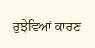ਰੁਝੇਵਿਆਂ ਕਾਰਣ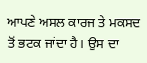ਆਪਣੇ ਅਸਲ ਕਾਰਜ ਤੇ ਮਕਸਦ ਤੋਂ ਭਟਕ ਜਾਂਦਾ ਹੈ। ਉਸ ਦਾ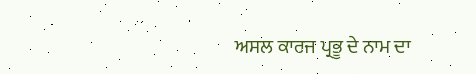ਅਸਲ ਕਾਰਜ ਪ੍ਰਭੂ ਦੇ ਨਾਮ ਦਾ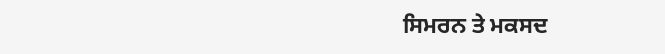ਸਿਮਰਨ ਤੇ ਮਕਸਦ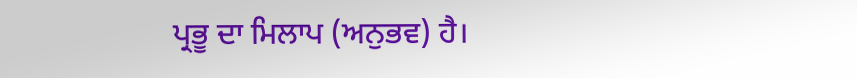ਪ੍ਰਭੂ ਦਾ ਮਿਲਾਪ (ਅਨੁਭਵ) ਹੈ।